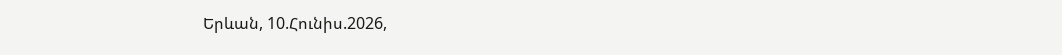Երևան, 10.Հունիս.2026,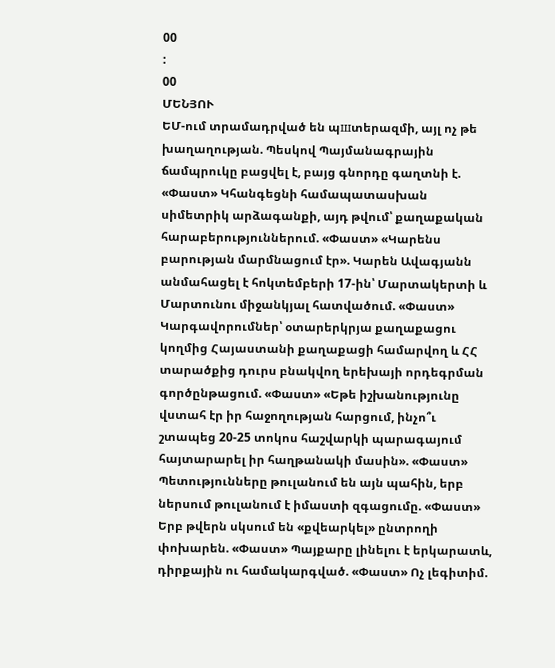00
:
00
ՄԵՆՅՈՒ
ԵՄ-ում տրամադրված են պшտերազմի, այլ ոչ թե խաղաղության. Պեսկով Պայմանագրային ճամպրուկը բացվել է, բայց գնորդը գաղտնի է. «Փաստ» Կհանգեցնի համապատասխան սիմետրիկ արձագանքի, այդ թվում՝ քաղաքական հարաբերություններում. «Փաստ» «Կարենս բարության մարմնացում էր». Կարեն Ավագյանն անմահացել է հոկտեմբերի 17-ին՝ Մարտակերտի և Մարտունու միջանկյալ հատվածում. «Փաստ» Կարգավորումներ՝ օտարերկրյա քաղաքացու կողմից Հայաստանի քաղաքացի համարվող և ՀՀ տարածքից դուրս բնակվող երեխայի որդեգրման գործընթացում. «Փաստ» «Եթե իշխանությունը վստահ էր իր հաջողության հարցում, ինչո՞ւ շտապեց 20-25 տոկոս հաշվարկի պարագայում հայտարարել իր հաղթանակի մասին». «Փաստ» Պետությունները թուլանում են այն պահին, երբ ներսում թուլանում է իմաստի զգացումը. «Փաստ» Երբ թվերն սկսում են «քվեարկել» ընտրողի փոխարեն. «Փաստ» Պայքարը լինելու է երկարատև, դիրքային ու համակարգված. «Փաստ» Ոչ լեգիտիմ.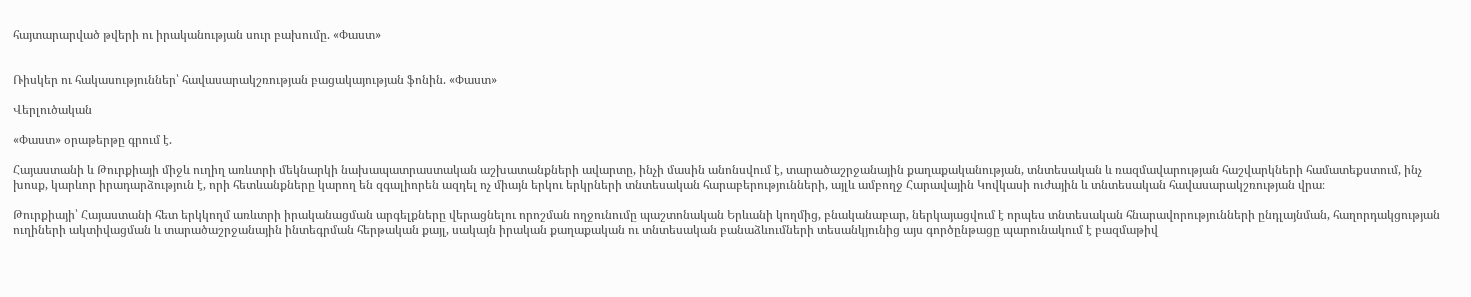հայտարարված թվերի ու իրականության սուր բախումը. «Փաստ»


Ռիսկեր ու հակասություններ՝ հավասարակշռության բացակայության ֆոնին. «Փաստ»

Վերլուծական

«Փաստ» օրաթերթը գրում է.

Հայաստանի և Թուրքիայի միջև ուղիղ առևտրի մեկնարկի նախապատրաստական աշխատանքների ավարտը, ինչի մասին անոնսվում է, տարածաշրջանային քաղաքականության, տնտեսական և ռազմավարության հաշվարկների համատեքստում, ինչ խոսք, կարևոր իրադարձություն է, որի հետևանքները կարող են զգալիորեն ազդել ոչ միայն երկու երկրների տնտեսական հարաբերությունների, այլև ամբողջ Հարավային Կովկասի ուժային և տնտեսական հավասարակշռության վրա։

Թուրքիայի՝ Հայաստանի հետ երկկողմ առևտրի իրականացման արգելքները վերացնելու որոշման ողջունումը պաշտոնական Երևանի կողմից, բնականաբար, ներկայացվում է որպես տնտեսական հնարավորությունների ընդլայնման, հաղորդակցության ուղիների ակտիվացման և տարածաշրջանային ինտեգրման հերթական քայլ, սակայն իրական քաղաքական ու տնտեսական բանաձևումների տեսանկյունից այս գործընթացը պարունակում է բազմաթիվ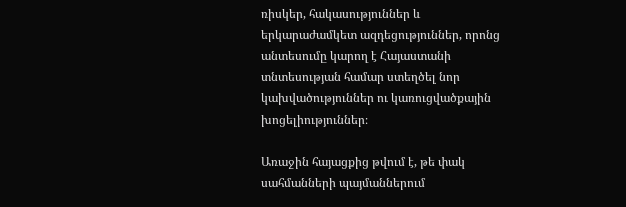ռիսկեր, հակասություններ և երկարաժամկետ ազդեցություններ, որոնց անտեսումը կարող է Հայաստանի տնտեսության համար ստեղծել նոր կախվածություններ ու կառուցվածքային խոցելիություններ։

Առաջին հայացքից թվում է, թե փակ սահմանների պայմաններում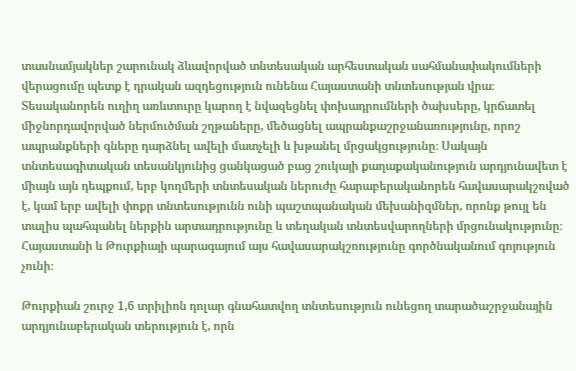տասնամյակներ շարունակ ձևավորված տնտեսական արհեստական սահմանափակումների վերացումը պետք է դրական ազդեցություն ունենա Հայաստանի տնտեսության վրա։ Տեսականորեն ուղիղ առևտուրը կարող է նվազեցնել փոխադրումների ծախսերը, կրճատել միջնորդավորված ներմուծման շղթաները, մեծացնել ապրանքաշրջանառությունը, որոշ ապրանքների գները դարձնել ավելի մատչելի և խթանել մրցակցությունը։ Սակայն տնտեսագիտական տեսանկյունից ցանկացած բաց շուկայի քաղաքականություն արդյունավետ է միայն այն դեպքում, երբ կողմերի տնտեսական ներուժը հարաբերականորեն հավասարակշռված է, կամ երբ ավելի փոքր տնտեսությունն ունի պաշտպանական մեխանիզմներ, որոնք թույլ են տալիս պահպանել ներքին արտադրությունը և տեղական տնտեսվարողների մրցունակությունը։ Հայաստանի և Թուրքիայի պարագայում այս հավասարակշռությունը գործնականում գոյություն չունի։

Թուրքիան շուրջ 1,6 տրիլիոն դոլար գնահատվող տնտեսություն ունեցող տարածաշրջանային արդյունաբերական տերություն է, որն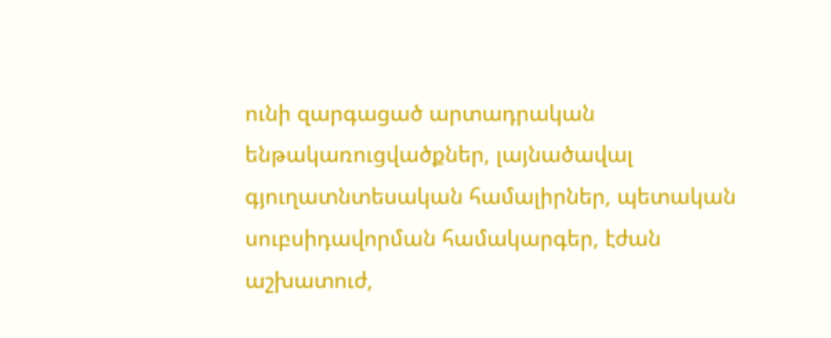ունի զարգացած արտադրական ենթակառուցվածքներ, լայնածավալ գյուղատնտեսական համալիրներ, պետական սուբսիդավորման համակարգեր, էժան աշխատուժ,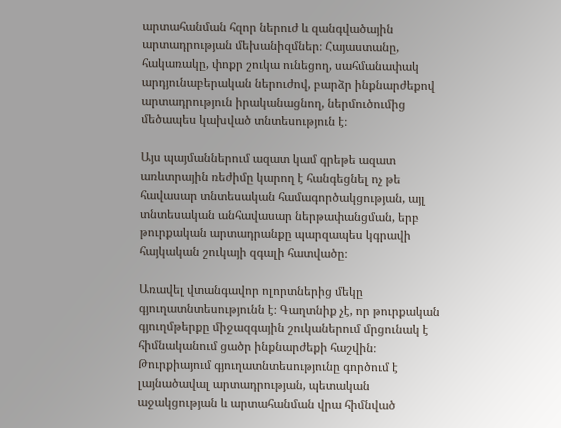արտահանման հզոր ներուժ և զանգվածային արտադրության մեխանիզմներ։ Հայաստանը, հակառակը, փոքր շուկա ունեցող, սահմանափակ արդյունաբերական ներուժով, բարձր ինքնարժեքով արտադրություն իրականացնող, ներմուծումից մեծապես կախված տնտեսություն է։

Այս պայմաններում ազատ կամ գրեթե ազատ առևտրային ռեժիմը կարող է հանգեցնել ոչ թե հավասար տնտեսական համագործակցության, այլ տնտեսական անհավասար ներթափանցման, երբ թուրքական արտադրանքը պարզապես կգրավի հայկական շուկայի զգալի հատվածը։

Առավել վտանգավոր ոլորտներից մեկը գյուղատնտեսությունն է։ Գաղտնիք չէ, որ թուրքական գյուղմթերքը միջազգային շուկաներում մրցունակ է հիմնականում ցածր ինքնարժեքի հաշվին։ Թուրքիայում գյուղատնտեսությունը գործում է լայնածավալ արտադրության, պետական աջակցության և արտահանման վրա հիմնված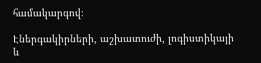համակարգով։

Էներգակիրների, աշխատուժի, լոգիստիկայի և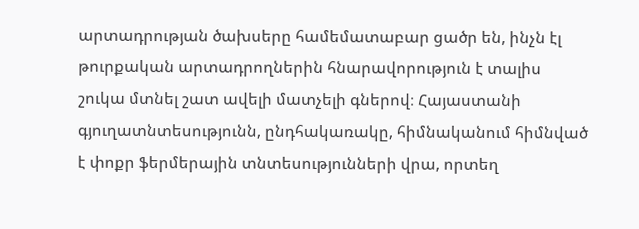արտադրության ծախսերը համեմատաբար ցածր են, ինչն էլ թուրքական արտադրողներին հնարավորություն է տալիս շուկա մտնել շատ ավելի մատչելի գներով։ Հայաստանի գյուղատնտեսությունն, ընդհակառակը, հիմնականում հիմնված է փոքր ֆերմերային տնտեսությունների վրա, որտեղ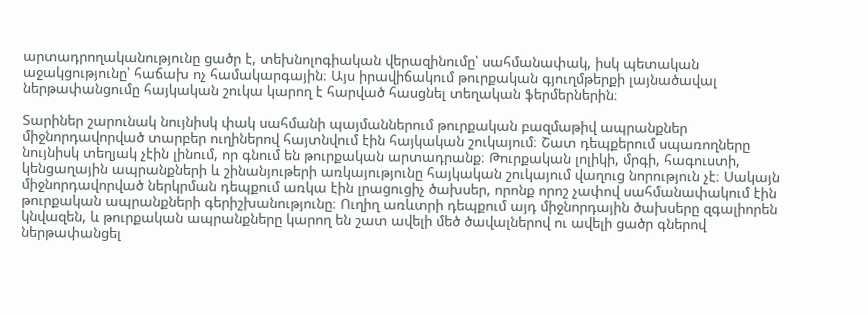արտադրողականությունը ցածր է, տեխնոլոգիական վերազինումը՝ սահմանափակ, իսկ պետական աջակցությունը՝ հաճախ ոչ համակարգային։ Այս իրավիճակում թուրքական գյուղմթերքի լայնածավալ ներթափանցումը հայկական շուկա կարող է հարված հասցնել տեղական ֆերմերներին։

Տարիներ շարունակ նույնիսկ փակ սահմանի պայմաններում թուրքական բազմաթիվ ապրանքներ միջնորդավորված տարբեր ուղիներով հայտնվում էին հայկական շուկայում։ Շատ դեպքերում սպառողները նույնիսկ տեղյակ չէին լինում, որ գնում են թուրքական արտադրանք։ Թուրքական լոլիկի, մրգի, հագուստի, կենցաղային ապրանքների և շինանյութերի առկայությունը հայկական շուկայում վաղուց նորություն չէ։ Սակայն միջնորդավորված ներկրման դեպքում առկա էին լրացուցիչ ծախսեր, որոնք որոշ չափով սահմանափակում էին թուրքական ապրանքների գերիշխանությունը։ Ուղիղ առևտրի դեպքում այդ միջնորդային ծախսերը զգալիորեն կնվազեն, և թուրքական ապրանքները կարող են շատ ավելի մեծ ծավալներով ու ավելի ցածր գներով ներթափանցել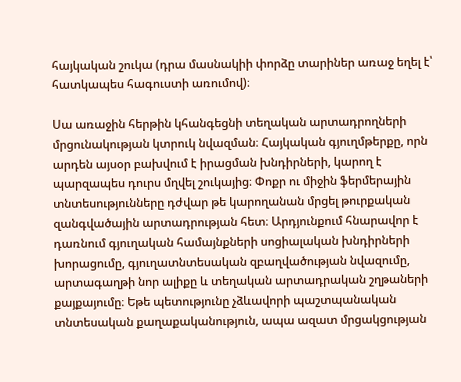հայկական շուկա (դրա մասնակիի փորձը տարիներ առաջ եղել է՝ հատկապես հագուստի առումով)։

Սա առաջին հերթին կհանգեցնի տեղական արտադրողների մրցունակության կտրուկ նվազման։ Հայկական գյուղմթերքը, որն արդեն այսօր բախվում է իրացման խնդիրների, կարող է պարզապես դուրս մղվել շուկայից։ Փոքր ու միջին ֆերմերային տնտեսությունները դժվար թե կարողանան մրցել թուրքական զանգվածային արտադրության հետ։ Արդյունքում հնարավոր է դառնում գյուղական համայնքների սոցիալական խնդիրների խորացումը, գյուղատնտեսական զբաղվածության նվազումը, արտագաղթի նոր ալիքը և տեղական արտադրական շղթաների քայքայումը։ Եթե պետությունը չձևավորի պաշտպանական տնտեսական քաղաքականություն, ապա ազատ մրցակցության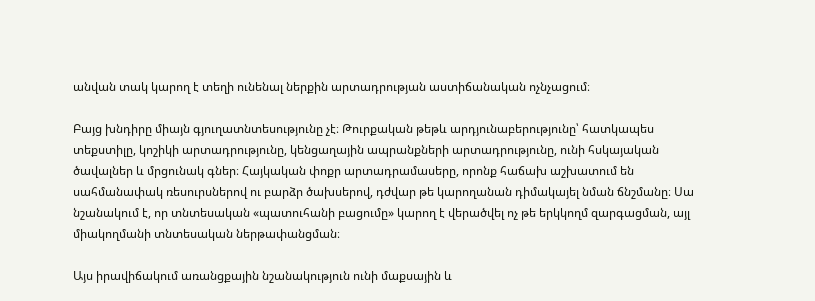անվան տակ կարող է տեղի ունենալ ներքին արտադրության աստիճանական ոչնչացում։

Բայց խնդիրը միայն գյուղատնտեսությունը չէ։ Թուրքական թեթև արդյունաբերությունը՝ հատկապես տեքստիլը, կոշիկի արտադրությունը, կենցաղային ապրանքների արտադրությունը, ունի հսկայական ծավալներ և մրցունակ գներ։ Հայկական փոքր արտադրամասերը, որոնք հաճախ աշխատում են սահմանափակ ռեսուրսներով ու բարձր ծախսերով, դժվար թե կարողանան դիմակայել նման ճնշմանը։ Սա նշանակում է, որ տնտեսական «պատուհանի բացումը» կարող է վերածվել ոչ թե երկկողմ զարգացման, այլ միակողմանի տնտեսական ներթափանցման։

Այս իրավիճակում առանցքային նշանակություն ունի մաքսային և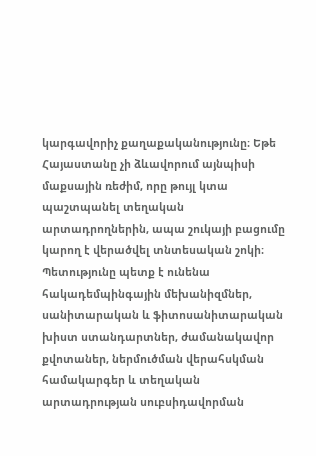կարգավորիչ քաղաքականությունը։ Եթե Հայաստանը չի ձևավորում այնպիսի մաքսային ռեժիմ, որը թույլ կտա պաշտպանել տեղական արտադրողներին, ապա շուկայի բացումը կարող է վերածվել տնտեսական շոկի։ Պետությունը պետք է ունենա հակադեմպինգային մեխանիզմներ, սանիտարական և ֆիտոսանիտարական խիստ ստանդարտներ, ժամանակավոր քվոտաներ, ներմուծման վերահսկման համակարգեր և տեղական արտադրության սուբսիդավորման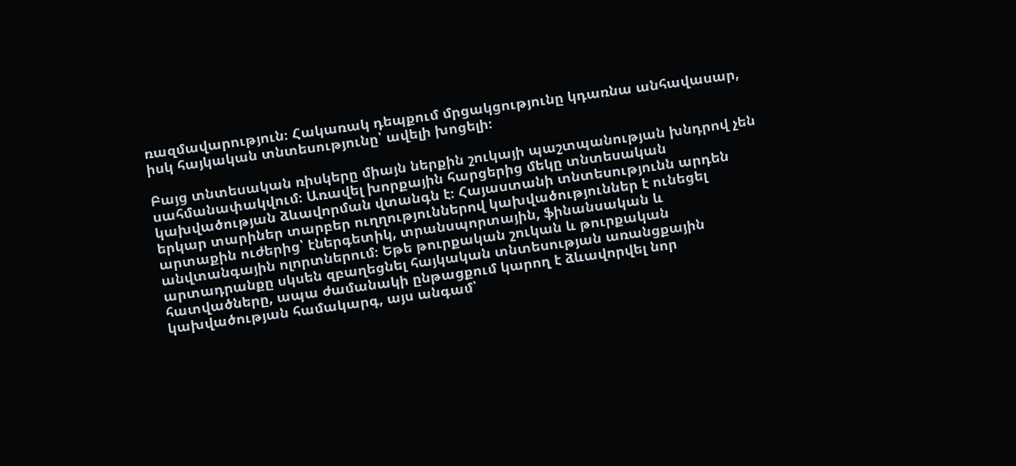ռազմավարություն։ Հակառակ դեպքում մրցակցությունը կդառնա անհավասար, իսկ հայկական տնտեսությունը՝ ավելի խոցելի։

Բայց տնտեսական ռիսկերը միայն ներքին շուկայի պաշտպանության խնդրով չեն սահմանափակվում։ Առավել խորքային հարցերից մեկը տնտեսական կախվածության ձևավորման վտանգն է։ Հայաստանի տնտեսությունն արդեն երկար տարիներ տարբեր ուղղություններով կախվածություններ է ունեցել արտաքին ուժերից՝ էներգետիկ, տրանսպորտային, ֆինանսական և անվտանգային ոլորտներում։ Եթե թուրքական շուկան և թուրքական արտադրանքը սկսեն զբաղեցնել հայկական տնտեսության առանցքային հատվածները, ապա ժամանակի ընթացքում կարող է ձևավորվել նոր կախվածության համակարգ, այս անգամ՝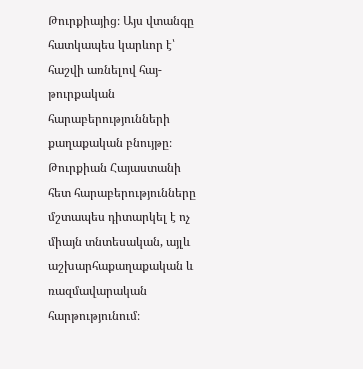Թուրքիայից։ Այս վտանգը հատկապես կարևոր է՝ հաշվի առնելով հայ-թուրքական հարաբերությունների քաղաքական բնույթը։ Թուրքիան Հայաստանի հետ հարաբերությունները մշտապես դիտարկել է ոչ միայն տնտեսական, այլև աշխարհաքաղաքական և ռազմավարական հարթությունում։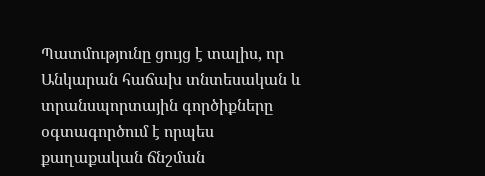Պատմությունը ցույց է տալիս, որ Անկարան հաճախ տնտեսական և տրանսպորտային գործիքները օգտագործում է որպես քաղաքական ճնշման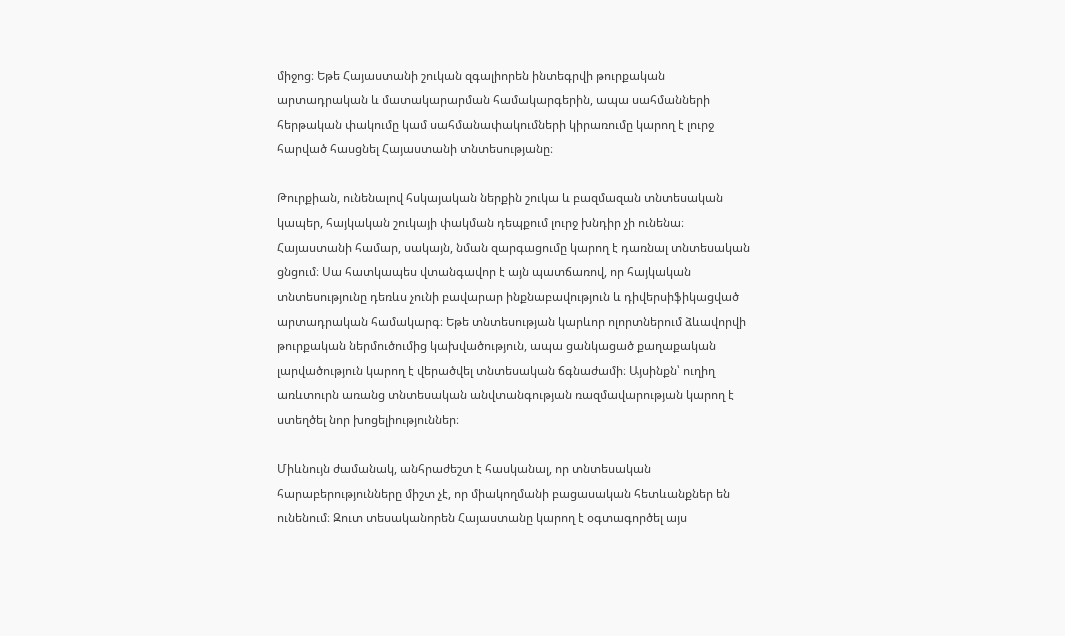միջոց։ Եթե Հայաստանի շուկան զգալիորեն ինտեգրվի թուրքական արտադրական և մատակարարման համակարգերին, ապա սահմանների հերթական փակումը կամ սահմանափակումների կիրառումը կարող է լուրջ հարված հասցնել Հայաստանի տնտեսությանը։

Թուրքիան, ունենալով հսկայական ներքին շուկա և բազմազան տնտեսական կապեր, հայկական շուկայի փակման դեպքում լուրջ խնդիր չի ունենա։ Հայաստանի համար, սակայն, նման զարգացումը կարող է դառնալ տնտեսական ցնցում։ Սա հատկապես վտանգավոր է այն պատճառով, որ հայկական տնտեսությունը դեռևս չունի բավարար ինքնաբավություն և դիվերսիֆիկացված արտադրական համակարգ։ Եթե տնտեսության կարևոր ոլորտներում ձևավորվի թուրքական ներմուծումից կախվածություն, ապա ցանկացած քաղաքական լարվածություն կարող է վերածվել տնտեսական ճգնաժամի։ Այսինքն՝ ուղիղ առևտուրն առանց տնտեսական անվտանգության ռազմավարության կարող է ստեղծել նոր խոցելիություններ։

Միևնույն ժամանակ, անհրաժեշտ է հասկանալ, որ տնտեսական հարաբերությունները միշտ չէ, որ միակողմանի բացասական հետևանքներ են ունենում։ Զուտ տեսականորեն Հայաստանը կարող է օգտագործել այս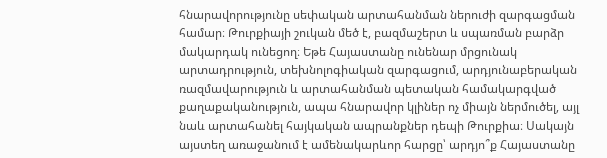հնարավորությունը սեփական արտահանման ներուժի զարգացման համար։ Թուրքիայի շուկան մեծ է, բազմաշերտ և սպառման բարձր մակարդակ ունեցող։ Եթե Հայաստանը ունենար մրցունակ արտադրություն, տեխնոլոգիական զարգացում, արդյունաբերական ռազմավարություն և արտահանման պետական համակարգված քաղաքականություն, ապա հնարավոր կլիներ ոչ միայն ներմուծել, այլ նաև արտահանել հայկական ապրանքներ դեպի Թուրքիա։ Սակայն այստեղ առաջանում է ամենակարևոր հարցը՝ արդյո՞ք Հայաստանը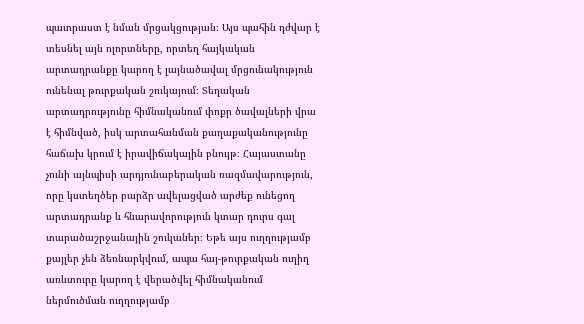պատրաստ է նման մրցակցության։ Այս պահին դժվար է տեսնել այն ոլորտները, որտեղ հայկական արտադրանքը կարող է լայնածավալ մրցունակություն ունենալ թուրքական շուկայում։ Տեղական արտադրությունը հիմնականում փոքր ծավալների վրա է հիմնված, իսկ արտահանման քաղաքականությունը հաճախ կրում է իրավիճակային բնույթ։ Հայաստանը չունի այնպիսի արդյունաբերական ռազմավարություն, որը կստեղծեր բարձր ավելացված արժեք ունեցող արտադրանք և հնարավորություն կտար դուրս գալ տարածաշրջանային շուկաներ։ Եթե այս ուղղությամբ քայլեր չեն ձեռնարկվում, ապա հայ-թուրքական ուղիղ առևտուրը կարող է վերածվել հիմնականում ներմուծման ուղղությամբ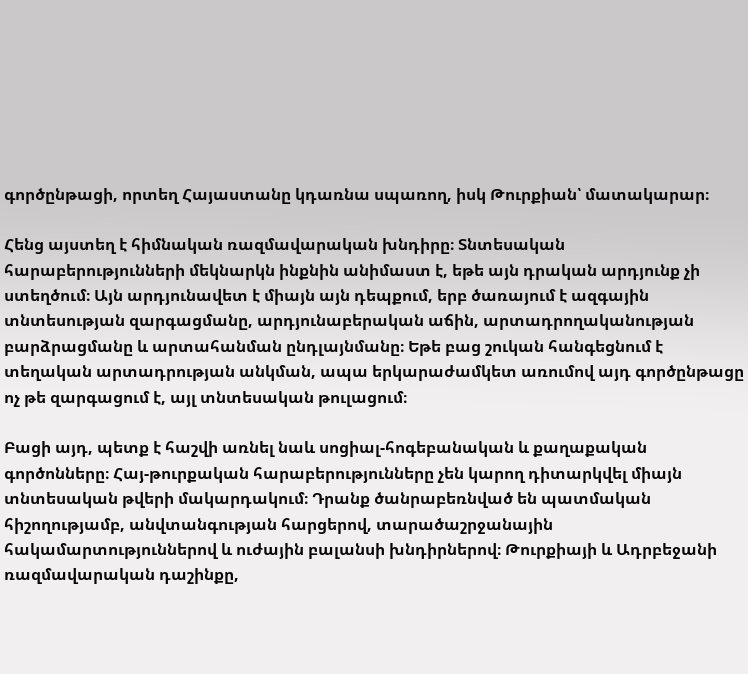գործընթացի, որտեղ Հայաստանը կդառնա սպառող, իսկ Թուրքիան՝ մատակարար։

Հենց այստեղ է հիմնական ռազմավարական խնդիրը։ Տնտեսական հարաբերությունների մեկնարկն ինքնին անիմաստ է, եթե այն դրական արդյունք չի ստեղծում։ Այն արդյունավետ է միայն այն դեպքում, երբ ծառայում է ազգային տնտեսության զարգացմանը, արդյունաբերական աճին, արտադրողականության բարձրացմանը և արտահանման ընդլայնմանը։ Եթե բաց շուկան հանգեցնում է տեղական արտադրության անկման, ապա երկարաժամկետ առումով այդ գործընթացը ոչ թե զարգացում է, այլ տնտեսական թուլացում։

Բացի այդ, պետք է հաշվի առնել նաև սոցիալ-հոգեբանական և քաղաքական գործոնները։ Հայ-թուրքական հարաբերությունները չեն կարող դիտարկվել միայն տնտեսական թվերի մակարդակում։ Դրանք ծանրաբեռնված են պատմական հիշողությամբ, անվտանգության հարցերով, տարածաշրջանային հակամարտություններով և ուժային բալանսի խնդիրներով։ Թուրքիայի և Ադրբեջանի ռազմավարական դաշինքը,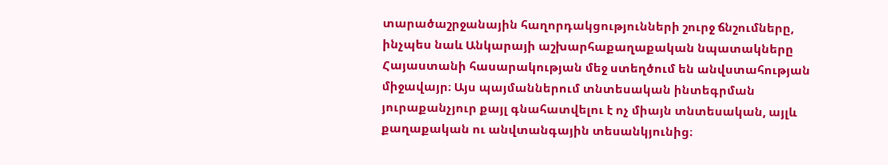տարածաշրջանային հաղորդակցությունների շուրջ ճնշումները, ինչպես նաև Անկարայի աշխարհաքաղաքական նպատակները Հայաստանի հասարակության մեջ ստեղծում են անվստահության միջավայր։ Այս պայմաններում տնտեսական ինտեգրման յուրաքանչյուր քայլ գնահատվելու է ոչ միայն տնտեսական, այլև քաղաքական ու անվտանգային տեսանկյունից։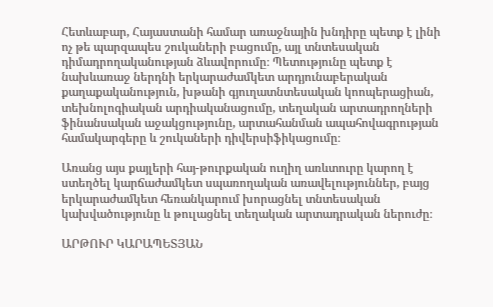Հետևաբար, Հայաստանի համար առաջնային խնդիրը պետք է լինի ոչ թե պարզապես շուկաների բացումը, այլ տնտեսական դիմադրողականության ձևավորումը։ Պետությունը պետք է նախևառաջ ներդնի երկարաժամկետ արդյունաբերական քաղաքականություն, խթանի գյուղատնտեսական կոոպերացիան, տեխնոլոգիական արդիականացումը, տեղական արտադրողների ֆինանսական աջակցությունը, արտահանման ապահովագրության համակարգերը և շուկաների դիվերսիֆիկացումը։

Առանց այս քայլերի հայ-թուրքական ուղիղ առևտուրը կարող է ստեղծել կարճաժամկետ սպառողական առավելություններ, բայց երկարաժամկետ հեռանկարում խորացնել տնտեսական կախվածությունը և թուլացնել տեղական արտադրական ներուժը։

ԱՐԹՈՒՐ ԿԱՐԱՊԵՏՅԱՆ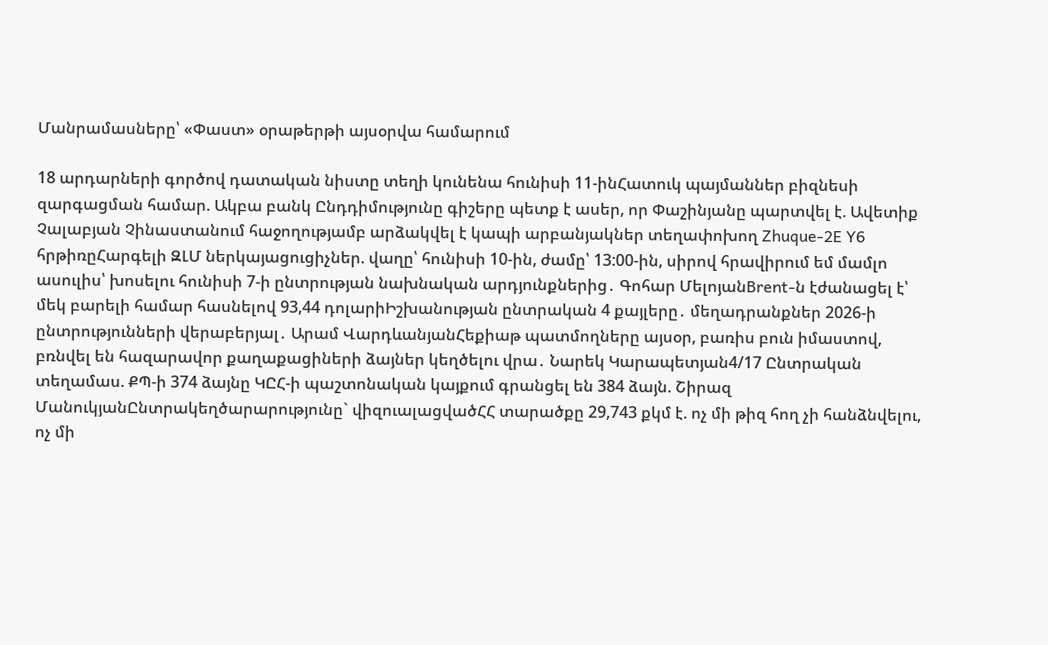Մանրամասները՝ «Փաստ» օրաթերթի այսօրվա համարում

18 արդարների գործով դատական նիստը տեղի կունենա հունիսի 11-ինՀատուկ պայմաններ բիզնեսի զարգացման համար. Ակբա բանկ Ընդդիմությունը գիշերը պետք է ասեր, որ Փաշինյանը պարտվել է. Ավետիք Չալաբյան Չինաստանում հաջողությամբ արձակվել է կապի արբանյակներ տեղափոխող Zhuque-2E Y6 հրթիռըՀարգելի ԶԼՄ ներկայացուցիչներ. վաղը՝ հունիսի 10-ին, ժամը՝ 13:00-ին, սիրով հրավիրում եմ մամլո ասուլիս՝ խոսելու հունիսի 7-ի ընտրության նախնական արդյունքներից․ Գոհար ՄելոյանBrent-ն էժանացել է՝ մեկ բարելի համար հասնելով 93,44 դոլարիԻշխանության ընտրական 4 քայլերը․ մեղադրանքներ 2026-ի ընտրությունների վերաբերյալ․ Արամ ՎարդևանյանՀեքիաթ պատմողները այսօր, բառիս բուն իմաստով, բռնվել են հազարավոր քաղաքացիների ձայներ կեղծելու վրա․ Նարեկ Կարապետյան4/17 Ընտրական տեղամաս. ՔՊ-ի 374 ձայնը ԿԸՀ-ի պաշտոնական կայքում գրանցել են 384 ձայն. Շիրազ ՄանուկյանԸնտրակեղծարարությունը` վիզուալացվածՀՀ տարածքը 29,743 քկմ է. ոչ մի թիզ հող չի հանձնվելու, ոչ մի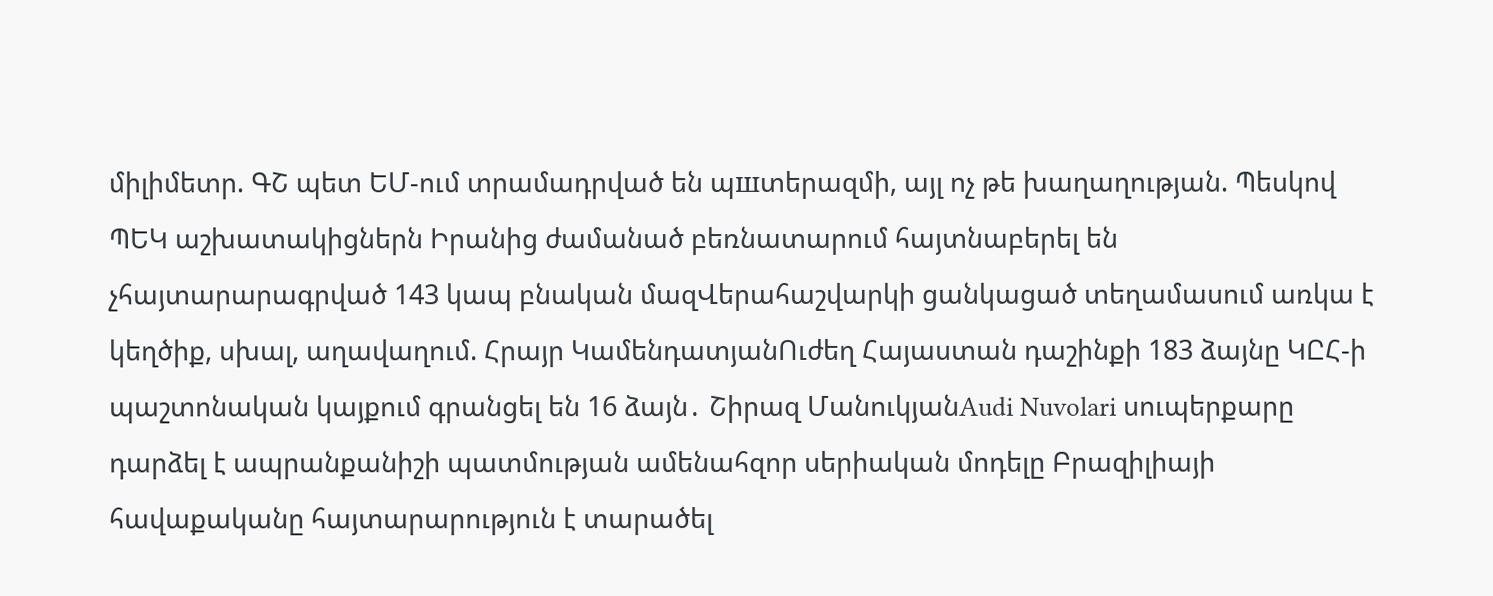միլիմետր. ԳՇ պետ ԵՄ-ում տրամադրված են պшտերազմի, այլ ոչ թե խաղաղության. Պեսկով ՊԵԿ աշխատակիցներն Իրանից ժամանած բեռնատարում հայտնաբերել են չհայտարարագրված 143 կապ բնական մազՎերահաշվարկի ցանկացած տեղամասում առկա է կեղծիք, սխալ, աղավաղում. Հրայր ԿամենդատյանՈւժեղ Հայաստան դաշինքի 183 ձայնը ԿԸՀ-ի պաշտոնական կայքում գրանցել են 16 ձայն․ Շիրազ ՄանուկյանAudi Nuvolari սուպերքարը դարձել է ապրանքանիշի պատմության ամենահզոր սերիական մոդելը Բրազիլիայի հավաքականը հայտարարություն է տարածել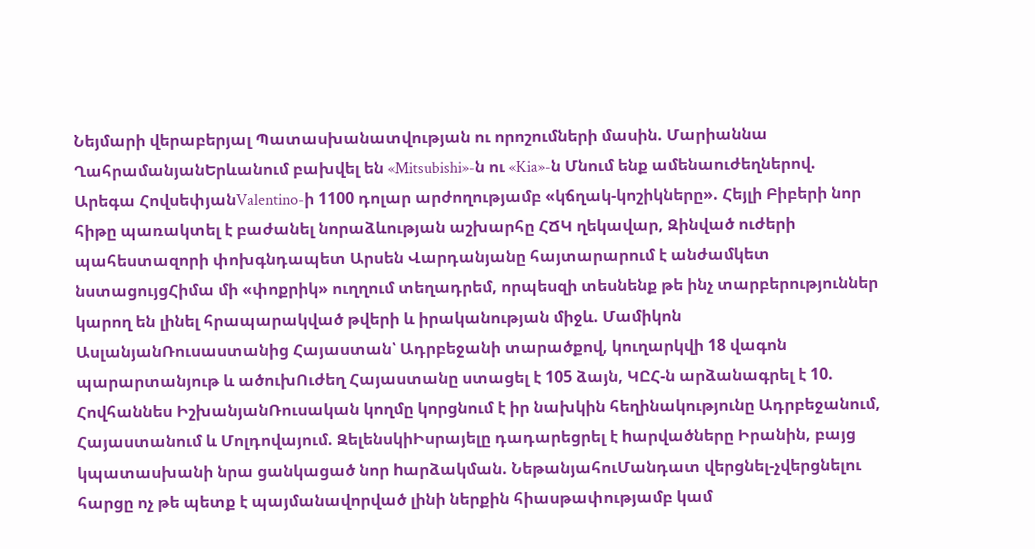Նեյմարի վերաբերյալ Պատասխանատվության ու որոշումների մասին. Մարիաննա ՂահրամանյանԵրևանում բախվել են «Mitsubishi»-ն ու «Kia»-ն Մնում ենք ամենաուժեղներով. Արեգա ՀովսեփյանValentino-ի 1100 դոլար արժողությամբ «կճղակ-կոշիկները». Հեյլի Բիբերի նոր հիթը պառակտել է բաժանել նորաձևության աշխարհը ՀՃԿ ղեկավար, Զինված ուժերի պահեստազորի փոխգնդապետ Արսեն Վարդանյանը հայտարարում է անժամկետ նստացույցՀիմա մի «փոքրիկ» ուղղում տեղադրեմ, որպեսզի տեսնենք թե ինչ տարբերություններ կարող են լինել հրապարակված թվերի և իրականության միջև. Մամիկոն ԱսլանյանՌուսաստանից Հայաստան՝ Ադրբեջանի տարածքով, կուղարկվի 18 վագոն պարարտանյութ և ածուխՈւժեղ Հայաստանը ստացել է 105 ձայն, ԿԸՀ-ն արձանագրել է 10. Հովհաննես ԻշխանյանՌուսական կողմը կորցնում է իր նախկին հեղինակությունը Ադրբեջանում, Հայաստանում և Մոլդովայում. ԶելենսկիԻսրայելը դադարեցրել է hարվածները Իրանին, բայց կպատասխանի նրա ցանկացած նոր hարձակման. ՆեթանյահուՄանդատ վերցնել-չվերցնելու հարցը ոչ թե պետք է պայմանավորված լինի ներքին հիասթափությամբ կամ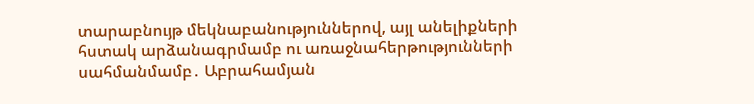տարաբնույթ մեկնաբանություններով, այլ անելիքների հստակ արձանագրմամբ ու առաջնահերթությունների սահմանմամբ․ Աբրահամյան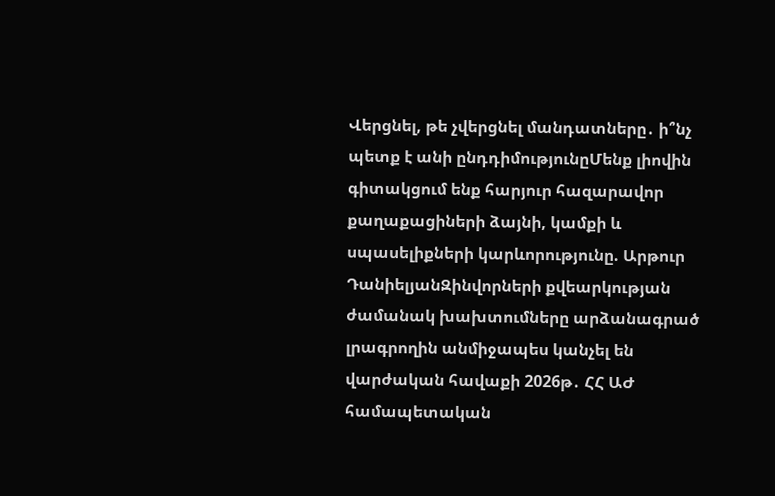Վերցնել, թե չվերցնել մանդատները․ ի՞նչ պետք է անի ընդդիմությունըՄենք լիովին գիտակցում ենք հարյուր հազարավոր քաղաքացիների ձայնի, կամքի և սպասելիքների կարևորությունը. Արթուր ԴանիելյանԶինվորների քվեարկության ժամանակ խախտումները արձանագրած լրագրողին անմիջապես կանչել են վարժական հավաքի 2026թ․ ՀՀ ԱԺ համապետական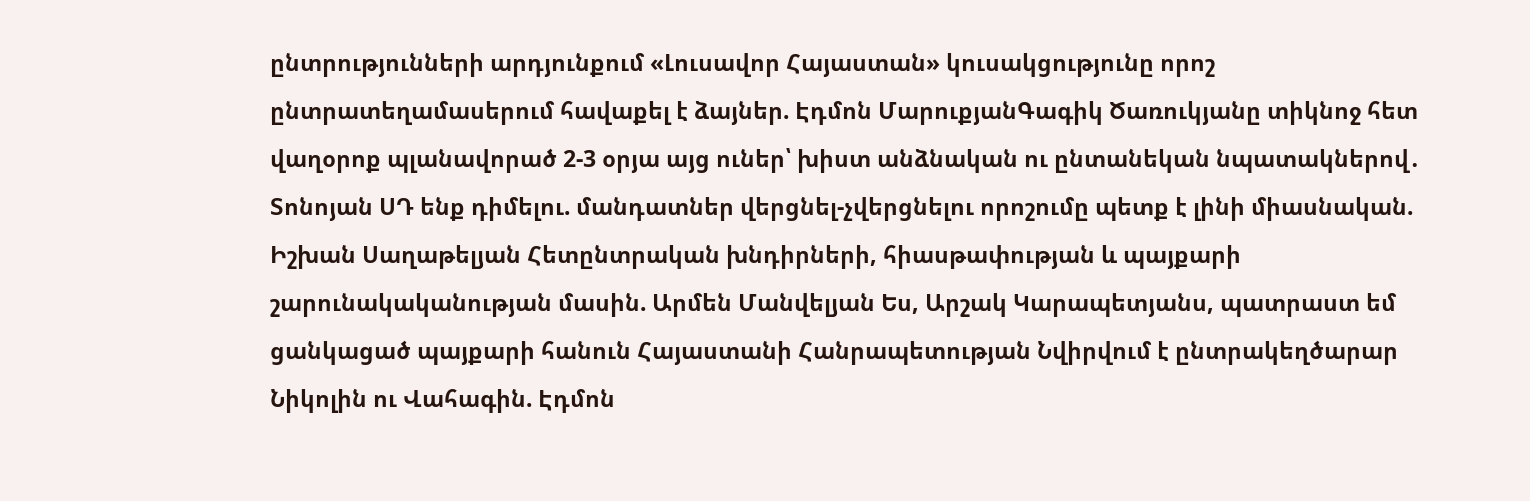ընտրությունների արդյունքում «Լուսավոր Հայաստան» կուսակցությունը որոշ ընտրատեղամասերում հավաքել է ձայներ. Էդմոն ՄարուքյանԳագիկ Ծառուկյանը տիկնոջ հետ վաղօրոք պլանավորած 2-3 օրյա այց ուներ՝ խիստ անձնական ու ընտանեկան նպատակներով․ Տոնոյան ՍԴ ենք դիմելու. մանդատներ վերցնել-չվերցնելու որոշումը պետք է լինի միասնական. Իշխան Սաղաթելյան Հետընտրական խնդիրների, հիասթափության և պայքարի շարունակականության մասին. Արմեն Մանվելյան Ես, Արշակ Կարապետյանս, պատրաստ եմ ցանկացած պայքարի հանուն Հայաստանի Հանրապետության Նվիրվում է ընտրակեղծարար Նիկոլին ու Վահագին. Էդմոն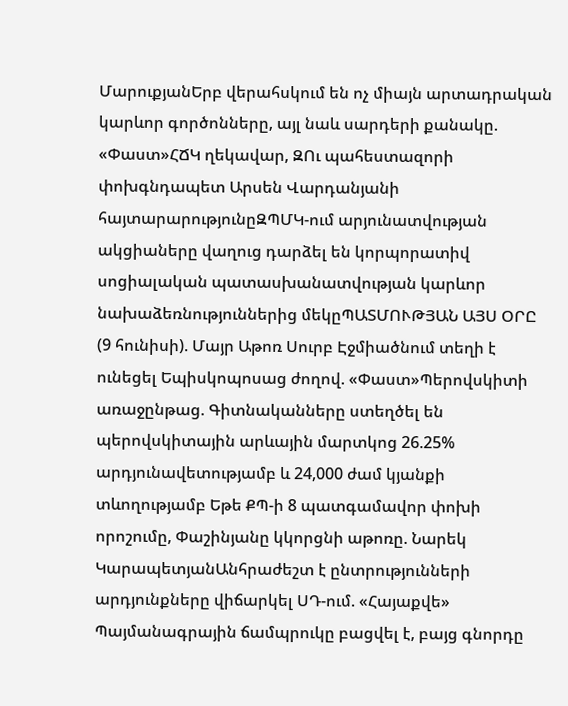ՄարուքյանԵրբ վերահսկում են ոչ միայն արտադրական կարևոր գործոնները, այլ նաև սարդերի քանակը. «Փաստ»ՀՃԿ ղեկավար, ԶՈւ պահեստազորի փոխգնդապետ Արսեն Վարդանյանի հայտարարությունըԶՊՄԿ-ում արյունատվության ակցիաները վաղուց դարձել են կորպորատիվ սոցիալական պատասխանատվության կարևոր նախաձեռնություններից մեկըՊԱՏՄՈՒԹՅԱՆ ԱՅՍ ՕՐԸ (9 հունիսի). Մայր Աթոռ Սուրբ Էջմիածնում տեղի է ունեցել Եպիսկոպոսաց ժողով. «Փաստ»Պերովսկիտի առաջընթաց. Գիտնականները ստեղծել են պերովսկիտային արևային մարտկոց 26.25% արդյունավետությամբ և 24,000 ժամ կյանքի տևողությամբ Եթե ՔՊ-ի 8 պատգամավոր փոխի որոշումը, Փաշինյանը կկորցնի աթոռը. Նարեկ ԿարապետյանԱնհրաժեշտ է ընտրությունների արդյունքները վիճարկել ՍԴ-ում. «Հայաքվե» Պայմանագրային ճամպրուկը բացվել է, բայց գնորդը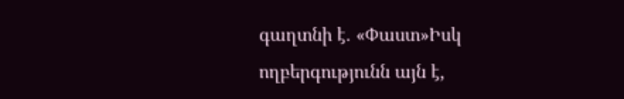գաղտնի է. «Փաստ»Իսկ ողբերգությունն այն է,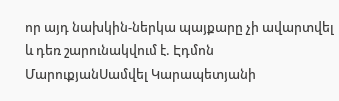որ այդ նախկին-ներկա պայքարը չի ավարտվել և դեռ շարունակվում է. Էդմոն ՄարուքյանՍամվել Կարապետյանի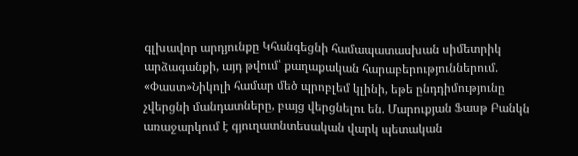գլխավոր արդյունքը Կհանգեցնի համապատասխան սիմետրիկ արձագանքի, այդ թվում՝ քաղաքական հարաբերություններում. «Փաստ»Նիկոլի համար մեծ պրոբլեմ կլինի, եթե ընդդիմությունը չվերցնի մանդատները, բայց վերցնելու են. Մարուքյան Ֆասթ Բանկն առաջարկում է գյուղատնտեսական վարկ պետական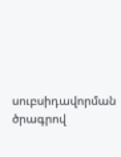սուբսիդավորման ծրագրով